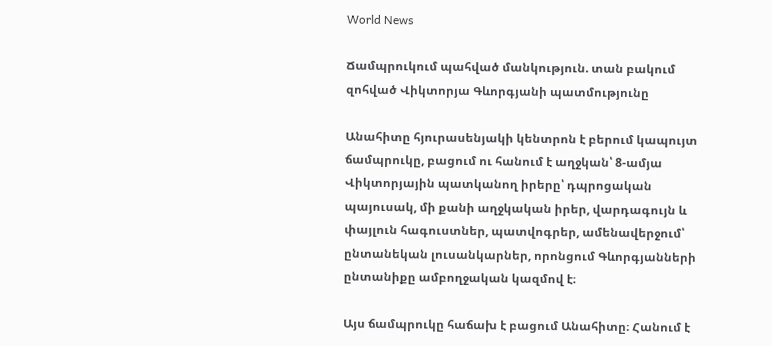World News

Ճամպրուկում պահված մանկություն. տան բակում զոհված Վիկտորյա Գևորգյանի պատմությունը

Անահիտը հյուրասենյակի կենտրոն է բերում կապույտ ճամպրուկը, բացում ու հանում է աղջկան՝ 8-ամյա Վիկտորյային պատկանող իրերը՝ դպրոցական պայուսակ, մի քանի աղջկական իրեր, վարդագույն և փայլուն հագուստներ, պատվոգրեր, ամենավերջում՝ ընտանեկան լուսանկարներ, որոնցում Գևորգյանների ընտանիքը ամբողջական կազմով է։

Այս ճամպրուկը հաճախ է բացում Անահիտը։ Հանում է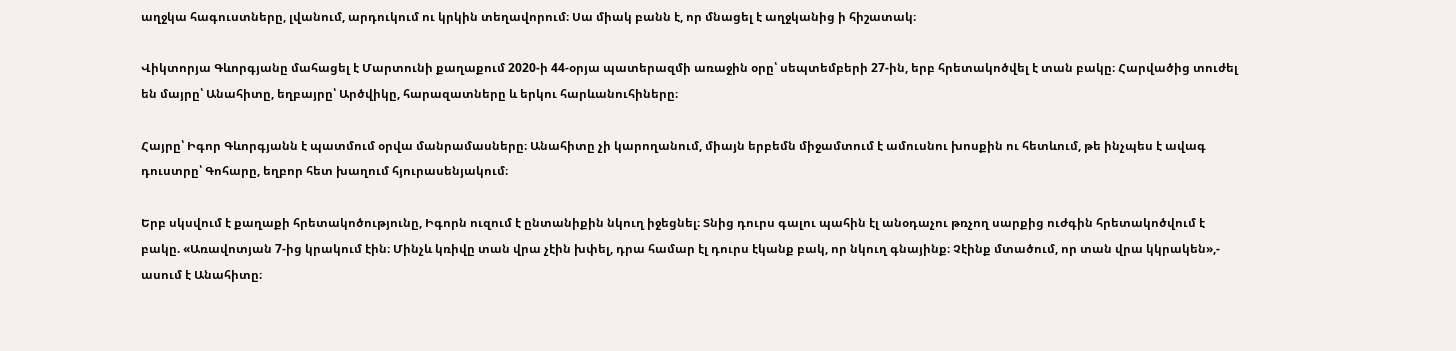աղջկա հագուստները, լվանում, արդուկում ու կրկին տեղավորում։ Սա միակ բանն է, որ մնացել է աղջկանից ի հիշատակ։

Վիկտորյա Գևորգյանը մահացել է Մարտունի քաղաքում 2020-ի 44-օրյա պատերազմի առաջին օրը՝ սեպտեմբերի 27-ին, երբ հրետակոծվել է տան բակը։ Հարվածից տուժել են մայրը՝ Անահիտը, եղբայրը՝ Արծվիկը, հարազատները և երկու հարևանուհիները։

Հայրը՝ Իգոր Գևորգյանն է պատմում օրվա մանրամասները։ Անահիտը չի կարողանում, միայն երբեմն միջամտում է ամուսնու խոսքին ու հետևում, թե ինչպես է ավագ դուստրը՝ Գոհարը, եղբոր հետ խաղում հյուրասենյակում։

Երբ սկսվում է քաղաքի հրետակոծությունը, Իգորն ուզում է ընտանիքին նկուղ իջեցնել։ Տնից դուրս գալու պահին էլ անօդաչու թռչող սարքից ուժգին հրետակոծվում է բակը. «Առավոտյան 7-ից կրակում էին։ Մինչև կռիվը տան վրա չէին խփել, դրա համար էլ դուրս էկանք բակ, որ նկուղ գնայինք։ Չէինք մտածում, որ տան վրա կկրակեն»,- ասում է Անահիտը։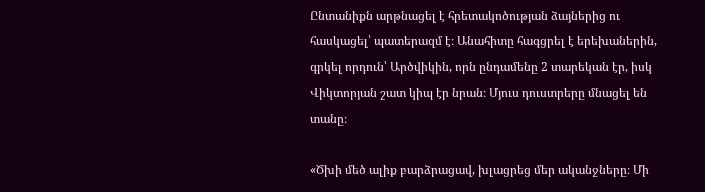Ընտանիքն արթնացել է հրետակոծության ձայներից ու հասկացել՝ պատերազմ է։ Անահիտը հագցրել է երեխաներին, գրկել որդուն՝ Արծվիկին, որն ընդամենը 2 տարեկան էր, իսկ Վիկտորյան շատ կիպ էր նրան։ Մյուս դուստրերը մնացել են տանը։

«Ծխի մեծ ալիք բարձրացավ, խլացրեց մեր ականջները։ Մի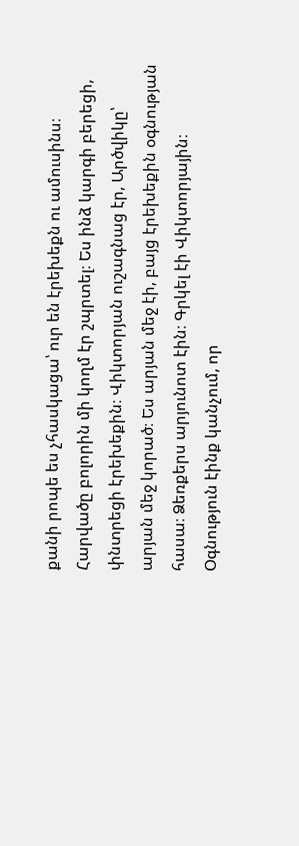քանի րոպե ես չհասկացա՝ ուր են էրեխեքն ու ամուսինս։ Հարվածը բոլորին մի կողմ էր շպրտել։ Ես ինձ կարգի բերեցի, փնտրեցի էրեխեքին։ Վիկտորյան ուշագնաց էր, Արծվիկը՝ արյան մեջ կորած։ Ես արյան մեջ էի, բայց էրեխեքին օգնության հասա։ Ձեռքերս արյունոտ էին։ Գրկել էի Վիկտորյային։ Օգնություն էինք կանչում, որ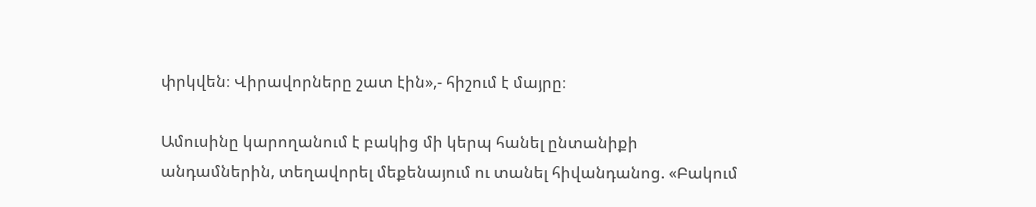փրկվեն։ Վիրավորները շատ էին»,- հիշում է մայրը։

Ամուսինը կարողանում է բակից մի կերպ հանել ընտանիքի անդամներին, տեղավորել մեքենայում ու տանել հիվանդանոց. «Բակում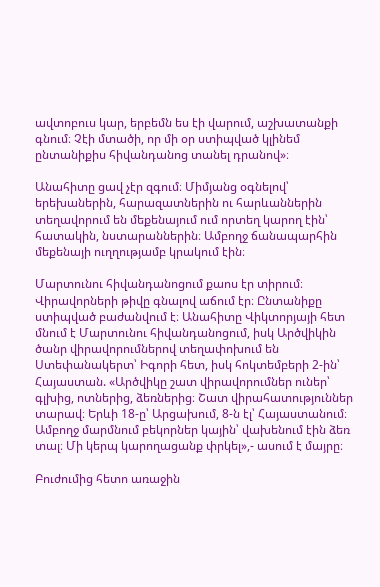ավտոբուս կար, երբեմն ես էի վարում, աշխատանքի գնում։ Չէի մտածի, որ մի օր ստիպված կլինեմ ընտանիքիս հիվանդանոց տանել դրանով»։

Անահիտը ցավ չէր զգում։ Միմյանց օգնելով՝ երեխաներին, հարազատներին ու հարևաններին տեղավորում են մեքենայում ում որտեղ կարող էին՝ հատակին, նստարաններին։ Ամբողջ ճանապարհին մեքենայի ուղղությամբ կրակում էին։

Մարտունու հիվանդանոցում քաոս էր տիրում։ Վիրավորների թիվը գնալով աճում էր։ Ընտանիքը ստիպված բաժանվում է։ Անահիտը Վիկտորյայի հետ մնում է Մարտունու հիվանդանոցում, իսկ Արծվիկին ծանր վիրավորումներով տեղափոխում են Ստեփանակերտ՝ Իգորի հետ, իսկ հոկտեմբերի 2-ին՝ Հայաստան. «Արծվիկը շատ վիրավորումներ ուներ՝ գլխից, ոտներից, ձեռներից։ Շատ վիրահատություններ տարավ։ Երևի 18-ը՝ Արցախում, 8-ն էլ՝ Հայաստանում։ Ամբողջ մարմնում բեկորներ կային՝ վախենում էին ձեռ տալ։ Մի կերպ կարողացանք փրկել»,- ասում է մայրը։

Բուժումից հետո առաջին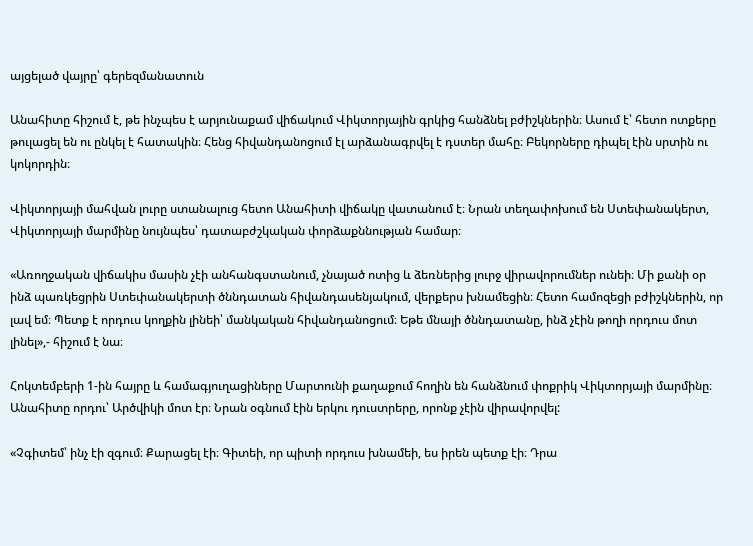այցելած վայրը՝ գերեզմանատուն

Անահիտը հիշում է, թե ինչպես է արյունաքամ վիճակում Վիկտորյային գրկից հանձնել բժիշկներին։ Ասում է՝ հետո ոտքերը թուլացել են ու ընկել է հատակին։ Հենց հիվանդանոցում էլ արձանագրվել է դստեր մահը։ Բեկորները դիպել էին սրտին ու կոկորդին։

Վիկտորյայի մահվան լուրը ստանալուց հետո Անահիտի վիճակը վատանում է։ Նրան տեղափոխում են Ստեփանակերտ, Վիկտորյայի մարմինը նույնպես՝ դատաբժշկական փորձաքննության համար։

«Առողջական վիճակիս մասին չէի անհանգստանում, չնայած ոտից և ձեռներից լուրջ վիրավորումներ ունեի։ Մի քանի օր ինձ պառկեցրին Ստեփանակերտի ծննդատան հիվանդասենյակում, վերքերս խնամեցին։ Հետո համոզեցի բժիշկներին, որ լավ եմ։ Պետք է որդուս կողքին լինեի՝ մանկական հիվանդանոցում։ Եթե մնայի ծննդատանը, ինձ չէին թողի որդուս մոտ լինել»,- հիշում է նա։

Հոկտեմբերի 1-ին հայրը և համագյուղացիները Մարտունի քաղաքում հողին են հանձնում փոքրիկ Վիկտորյայի մարմինը։ Անահիտը որդու՝ Արծվիկի մոտ էր։ Նրան օգնում էին երկու դուստրերը, որոնք չէին վիրավորվել:

«Չգիտեմ՝ ինչ էի զգում։ Քարացել էի։ Գիտեի, որ պիտի որդուս խնամեի, ես իրեն պետք էի։ Դրա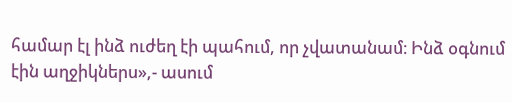համար էլ ինձ ուժեղ էի պահում, որ չվատանամ։ Ինձ օգնում էին աղջիկներս»,- ասում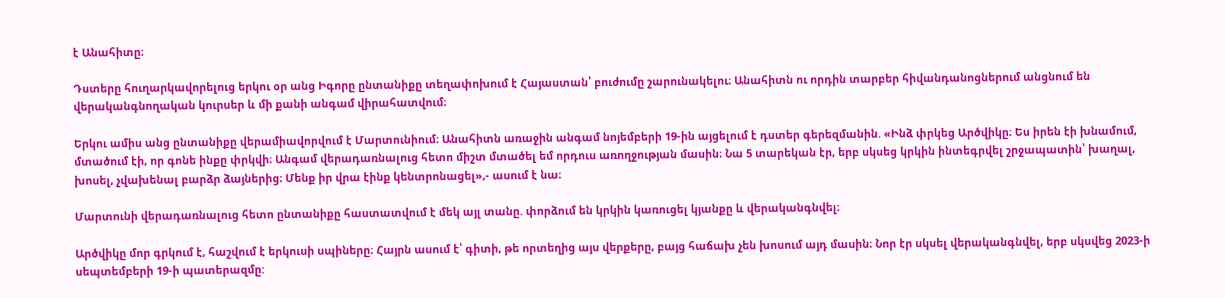է Անահիտը։

Դստերը հուղարկավորելուց երկու օր անց Իգորը ընտանիքը տեղափոխում է Հայաստան՝ բուժումը շարունակելու։ Անահիտն ու որդին տարբեր հիվանդանոցներում անցնում են վերականգնողական կուրսեր և մի քանի անգամ վիրահատվում։

Երկու ամիս անց ընտանիքը վերամիավորվում է Մարտունիում։ Անահիտն առաջին անգամ նոյեմբերի 19-ին այցելում է դստեր գերեզմանին. «Ինձ փրկեց Արծվիկը։ Ես իրեն էի խնամում, մտածում էի, որ գոնե ինքը փրկվի։ Անգամ վերադառնալուց հետո միշտ մտածել եմ որդուս առողջության մասին։ Նա 5 տարեկան էր, երբ սկսեց կրկին ինտեգրվել շրջապատին՝ խաղալ, խոսել, չվախենալ բարձր ձայներից։ Մենք իր վրա էինք կենտրոնացել»,- ասում է նա։

Մարտունի վերադառնալուց հետո ընտանիքը հաստատվում է մեկ այլ տանը. փորձում են կրկին կառուցել կյանքը և վերականգնվել։

Արծվիկը մոր գրկում է, հաշվում է երկուսի սպիները։ Հայրն ասում է՝ գիտի, թե որտեղից այս վերքերը, բայց հաճախ չեն խոսում այդ մասին։ Նոր էր սկսել վերականգնվել, երբ սկսվեց 2023-ի սեպտեմբերի 19-ի պատերազմը: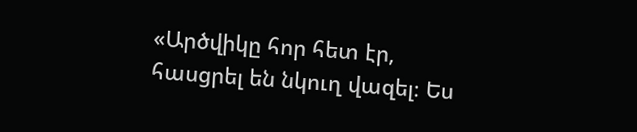«Արծվիկը հոր հետ էր, հասցրել են նկուղ վազել։ Ես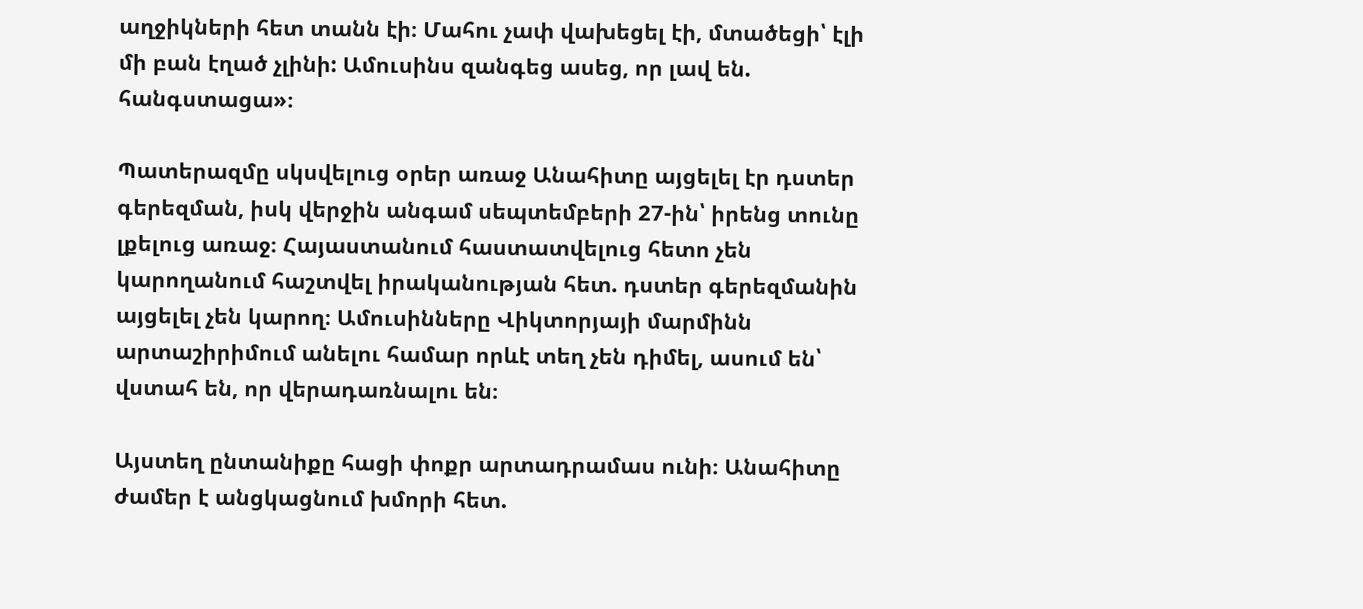աղջիկների հետ տանն էի։ Մահու չափ վախեցել էի, մտածեցի՝ էլի մի բան էղած չլինի: Ամուսինս զանգեց ասեց, որ լավ են. հանգստացա»։

Պատերազմը սկսվելուց օրեր առաջ Անահիտը այցելել էր դստեր գերեզման, իսկ վերջին անգամ սեպտեմբերի 27-ին՝ իրենց տունը լքելուց առաջ։ Հայաստանում հաստատվելուց հետո չեն կարողանում հաշտվել իրականության հետ. դստեր գերեզմանին այցելել չեն կարող։ Ամուսինները Վիկտորյայի մարմինն արտաշիրիմում անելու համար որևէ տեղ չեն դիմել, ասում են՝ վստահ են, որ վերադառնալու են։

Այստեղ ընտանիքը հացի փոքր արտադրամաս ունի։ Անահիտը ժամեր է անցկացնում խմորի հետ.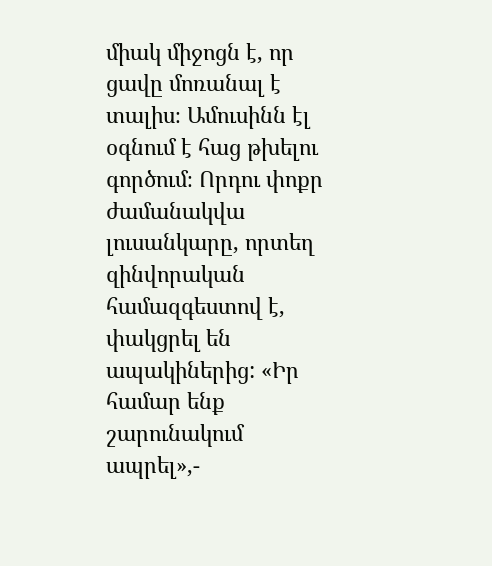միակ միջոցն է, որ ցավը մոռանալ է տալիս։ Ամուսինն էլ օգնում է հաց թխելու գործում։ Որդու փոքր ժամանակվա լուսանկարը, որտեղ զինվորական համազգեստով է, փակցրել են ապակիներից: «Իր համար ենք շարունակում ապրել»,-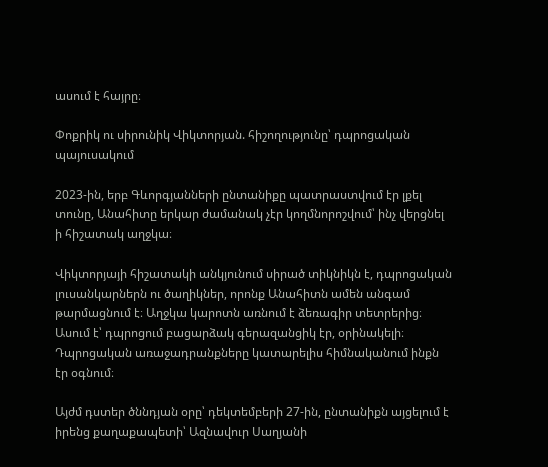ասում է հայրը։

Փոքրիկ ու սիրունիկ Վիկտորյան. հիշողությունը՝ դպրոցական պայուսակում

2023-ին, երբ Գևորգյանների ընտանիքը պատրաստվում էր լքել տունը, Անահիտը երկար ժամանակ չէր կողմնորոշվում՝ ինչ վերցնել ի հիշատակ աղջկա։

Վիկտորյայի հիշատակի անկյունում սիրած տիկնիկն է, դպրոցական լուսանկարներն ու ծաղիկներ, որոնք Անահիտն ամեն անգամ թարմացնում է։ Աղջկա կարոտն առնում է ձեռագիր տետրերից։ Ասում է՝ դպրոցում բացարձակ գերազանցիկ էր, օրինակելի։ Դպրոցական առաջադրանքները կատարելիս հիմնականում ինքն էր օգնում։

Այժմ դստեր ծննդյան օրը՝ դեկտեմբերի 27-ին, ընտանիքն այցելում է իրենց քաղաքապետի՝ Ազնավուր Սաղյանի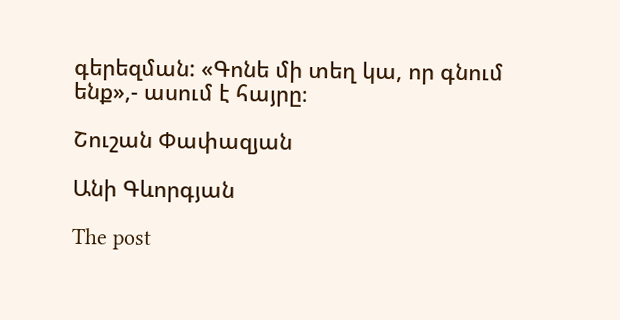գերեզման: «Գոնե մի տեղ կա, որ գնում ենք»,- ասում է հայրը։

Շուշան Փափազյան

Անի Գևորգյան

The post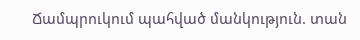Ճամպրուկում պահված մանկություն. տան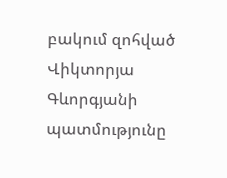բակում զոհված Վիկտորյա Գևորգյանի պատմությունը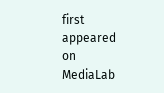first appeared on MediaLab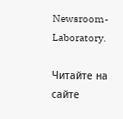Newsroom-Laboratory.

Читайте на сайте